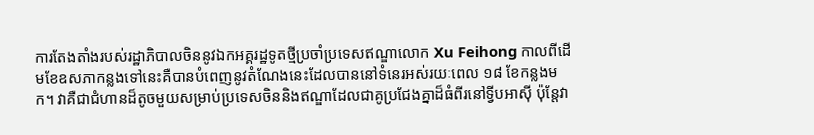ការតែងតាំងរបស់រដ្ឋាភិបាលចិននូវឯកអគ្គរដ្ឋទូតថ្មីប្រចាំប្រទេសឥណ្ឌាលោក Xu Feihong កាលពីដើមខែឧសភាកន្លងទៅនេះគឺបានបំពេញនូវតំណែងនេះដែលបាននៅទំនេរអស់រយៈពេល ១៨ ខែកន្លងមក។ វាគឺជាជំហានដ៏តូចមួយសម្រាប់ប្រទេសចិននិងឥណ្ឌាដែលជាគូប្រជែងគ្នាដ៏ធំពីរនៅទ្វីបអាស៊ី ប៉ុន្តែវា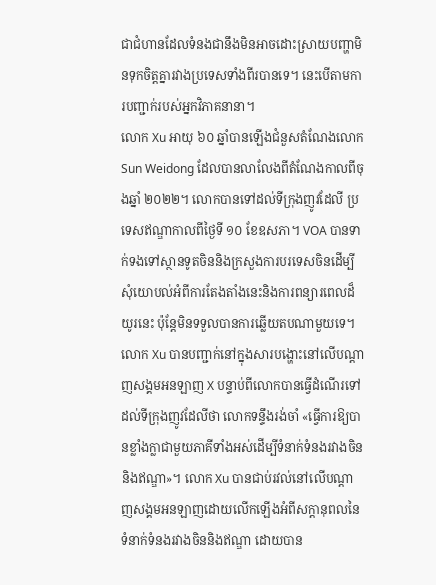ជាជំហានដែលទំនងជានឹងមិនអាចដោះស្រាយបញ្ហាមិនទុកចិត្តគ្នារវាងប្រទេសទាំងពីរបានទេ។ នេះបើតាមការបញ្ជាក់របស់អ្នកវិភាគនានា។
លោក Xu អាយុ ៦០ ឆ្នាំបានឡើងជំនួសតំណែងលោក Sun Weidong ដែលបានលាលែងពីតំណែងកាលពីចុងឆ្នាំ ២០២២។ លោកបានទៅដល់ទីក្រុងញូវដែលី ប្រទេសឥណ្ឌាកាលពីថ្ងៃទី ១០ ខែឧសភា។ VOA បានទាក់ទងទៅស្ថានទូតចិននិងក្រសួងការបរទេសចិនដើម្បីសុំយោបល់អំពីការតែងតាំងនេះនិងការពន្យារពេលដ៏យូរនេះ ប៉ុន្តែមិនទទួលបានការឆ្លើយតបណាមួយទេ។
លោក Xu បានបញ្ជាក់នៅក្នុងសារបង្ហោះនៅលើបណ្ដាញសង្គមអនឡាញ X បន្ទាប់ពីលោកបានធ្វើដំណើរទៅដល់ទីក្រុងញូវដែលីថា លោកទន្ទឹងរង់ចាំ «ធ្វើការឱ្យបានខ្លាំងក្លាជាមួយភាគីទាំងអស់ដើម្បីទំនាក់ទំនងរវាងចិននិងឥណ្ឌា»។ លោក Xu បានជាប់រវល់នៅលើបណ្ដាញសង្គមអនឡាញដោយលើកឡើងអំពីសក្ដានុពលនៃទំនាក់ទំនងរវាងចិននិងឥណ្ឌា ដោយបាន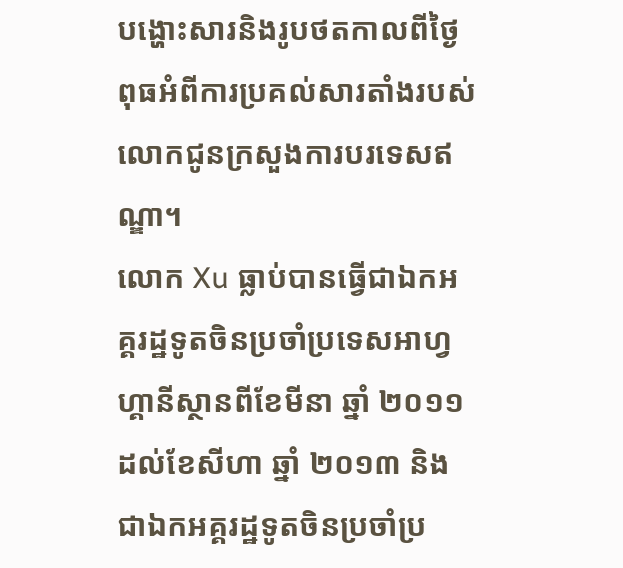បង្ហោះសារនិងរូបថតកាលពីថ្ងៃពុធអំពីការប្រគល់សារតាំងរបស់លោកជូនក្រសួងការបរទេសឥណ្ឌា។
លោក Xu ធ្លាប់បានធ្វើជាឯកអគ្គរដ្ឋទូតចិនប្រចាំប្រទេសអាហ្វហ្គានីស្ថានពីខែមីនា ឆ្នាំ ២០១១ ដល់ខែសីហា ឆ្នាំ ២០១៣ និងជាឯកអគ្គរដ្ឋទូតចិនប្រចាំប្រ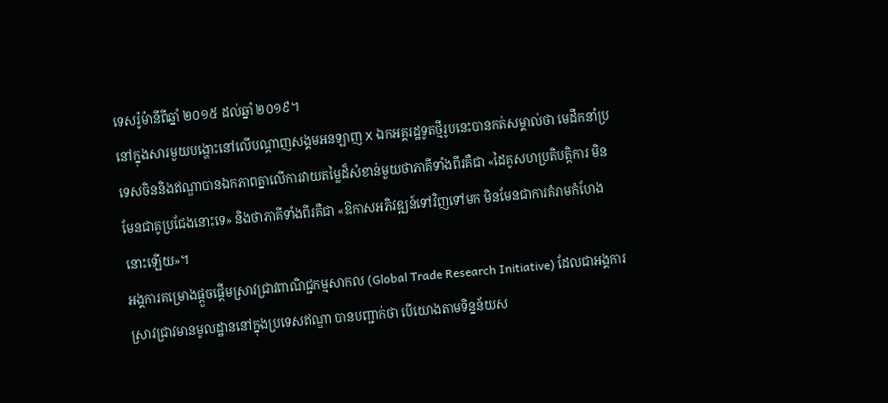ទេសរ៉ូម៉ានីពីឆ្នាំ ២០១៥ ដល់ឆ្នាំ ២០១៩។
នៅក្នុងសារមួយបង្ហោះនៅលើបណ្ដាញសង្គមអនឡាញ X ឯកអគ្គរដ្ឋទូតថ្មីរូបនេះបានកត់សម្គាល់ថា មេដឹកនាំប្រទេសចិននិងឥណ្ឌាបានឯកភាពគ្នាលើការវាយតម្លៃដ៏សំខាន់មួយថាភាគីទាំងពីរគឺជា «ដៃគូសហប្រតិបត្តិការ មិនមែនជាគូប្រជែងនោះទេ» និងថាភាគីទាំងពីរគឺជា «ឱកាសអភិវឌ្ឍន៍ទៅវិញទៅមក មិនមែនជាការគំរាមកំហែងនោះឡើយ»។
អង្គការគម្រោងផ្ដួចផ្ដើមស្រាវជ្រាវពាណិជ្ជកម្មសាកល (Global Trade Research Initiative) ដែលជាអង្គការស្រាវជ្រាវមានមូលដ្ឋាននៅក្នុងប្រទេសឥណ្ឌា បានបញ្ជាក់ថា បើយោងតាមទិន្នន័យស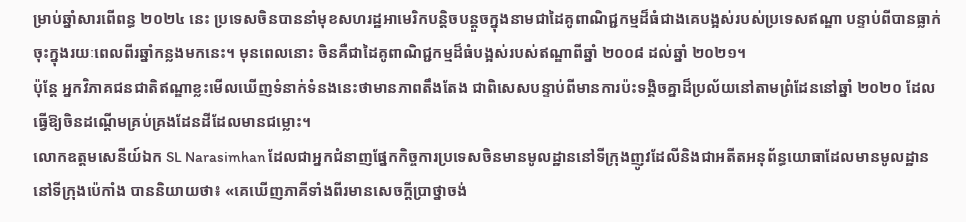ម្រាប់ឆ្នាំសារពើពន្ធ ២០២៤ នេះ ប្រទេសចិនបាននាំមុខសហរដ្ឋអាមេរិកបន្តិចបន្ដួចក្នុងនាមជាដៃគូពាណិជ្ជកម្មដ៏ធំជាងគេបង្អស់របស់ប្រទេសឥណ្ឌា បន្ទាប់ពីបានធ្លាក់ចុះក្នុងរយៈពេលពីរឆ្នាំកន្លងមកនេះ។ មុនពេលនោះ ចិនគឺជាដៃគូពាណិជ្ជកម្មដ៏ធំបង្អស់របស់ឥណ្ឌាពីឆ្នាំ ២០០៨ ដល់ឆ្នាំ ២០២១។
ប៉ុន្តែ អ្នកវិភាគជនជាតិឥណ្ឌាខ្លះមើលឃើញទំនាក់ទំនងនេះថាមានភាពតឹងតែង ជាពិសេសបន្ទាប់ពីមានការប៉ះទង្គិចគ្នាដ៏ប្រល័យនៅតាមព្រំដែននៅឆ្នាំ ២០២០ ដែលធ្វើឱ្យចិនដណ្ដើមគ្រប់គ្រងដែនដីដែលមានជម្លោះ។
លោកឧត្តមសេនីយ៍ឯក SL Narasimhan ដែលជាអ្នកជំនាញផ្នែកកិច្ចការប្រទេសចិនមានមូលដ្ឋាននៅទីក្រុងញូវដែលីនិងជាអតីតអនុព័ន្ធយោធាដែលមានមូលដ្ឋាននៅទីក្រុងប៉េកាំង បាននិយាយថា៖ «គេឃើញភាគីទាំងពីរមានសេចក្ដីប្រាថ្នាចង់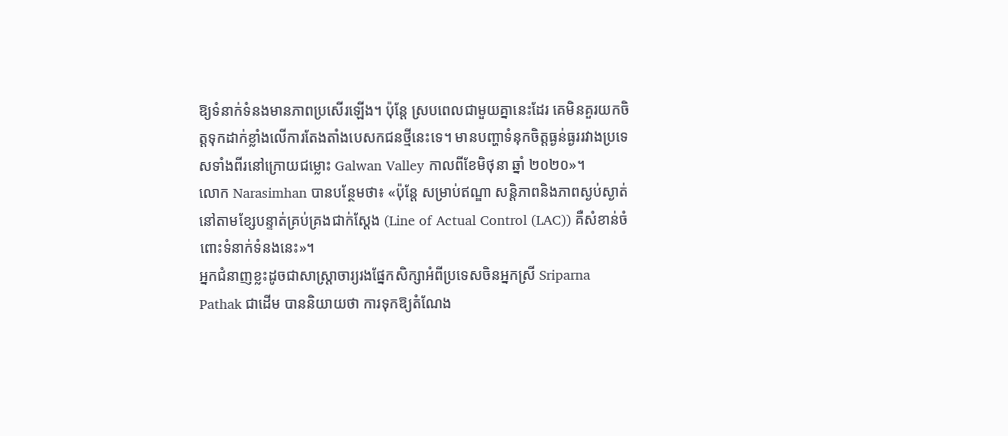ឱ្យទំនាក់ទំនងមានភាពប្រសើរឡើង។ ប៉ុន្តែ ស្របពេលជាមួយគ្នានេះដែរ គេមិនគួរយកចិត្តទុកដាក់ខ្លាំងលើការតែងតាំងបេសកជនថ្មីនេះទេ។ មានបញ្ហាទំនុកចិត្តធ្ងន់ធ្ងររវាងប្រទេសទាំងពីរនៅក្រោយជម្លោះ Galwan Valley កាលពីខែមិថុនា ឆ្នាំ ២០២០»។
លោក Narasimhan បានបន្ថែមថា៖ «ប៉ុន្តែ សម្រាប់ឥណ្ឌា សន្តិភាពនិងភាពស្ងប់ស្ងាត់នៅតាមខ្សែបន្ទាត់គ្រប់គ្រងជាក់ស្ដែង (Line of Actual Control (LAC)) គឺសំខាន់ចំពោះទំនាក់ទំនងនេះ»។
អ្នកជំនាញខ្លះដូចជាសាស្ត្រាចារ្យរងផ្នែកសិក្សាអំពីប្រទេសចិនអ្នកស្រី Sriparna Pathak ជាដើម បាននិយាយថា ការទុកឱ្យតំណែង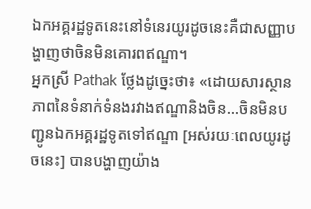ឯកអគ្គរដ្ឋទូតនេះនៅទំនេរយូរដូចនេះគឺជាសញ្ញាបង្ហាញថាចិនមិនគោរពឥណ្ឌា។
អ្នកស្រី Pathak ថ្លែងដូច្នេះថា៖ «ដោយសារស្ថានភាពនៃទំនាក់ទំនងរវាងឥណ្ឌានិងចិន...ចិនមិនបញ្ជូនឯកអគ្គរដ្ឋទូតទៅឥណ្ឌា [អស់រយៈពេលយូរដូចនេះ] បានបង្ហាញយ៉ាង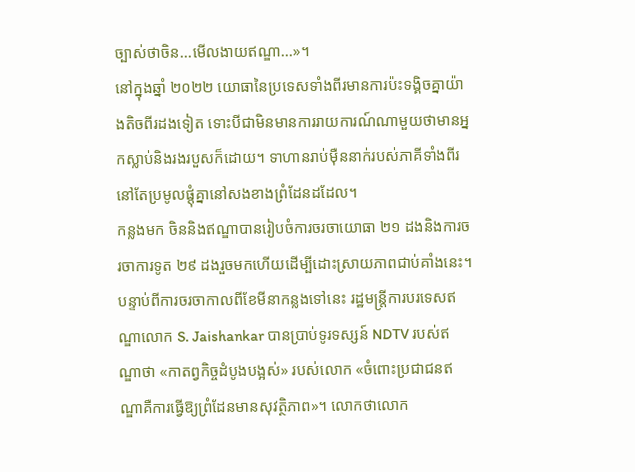ច្បាស់ថាចិន...មើលងាយឥណ្ឌា...»។
នៅក្នុងឆ្នាំ ២០២២ យោធានៃប្រទេសទាំងពីរមានការប៉ះទង្គិចគ្នាយ៉ាងតិចពីរដងទៀត ទោះបីជាមិនមានការរាយការណ៍ណាមួយថាមានអ្នកស្លាប់និងរងរបួសក៏ដោយ។ ទាហានរាប់ម៉ឺននាក់របស់ភាគីទាំងពីរនៅតែប្រមូលផ្ដុំគ្នានៅសងខាងព្រំដែនដដែល។
កន្លងមក ចិននិងឥណ្ឌាបានរៀបចំការចរចាយោធា ២១ ដងនិងការចរចាការទូត ២៩ ដងរួចមកហើយដើម្បីដោះស្រាយភាពជាប់គាំងនេះ។
បន្ទាប់ពីការចរចាកាលពីខែមីនាកន្លងទៅនេះ រដ្ឋមន្ត្រីការបរទេសឥណ្ឌាលោក S. Jaishankar បានប្រាប់ទូរទស្សន៍ NDTV របស់ឥណ្ឌាថា «កាតព្វកិច្ចដំបូងបង្អស់» របស់លោក «ចំពោះប្រជាជនឥណ្ឌាគឺការធ្វើឱ្យព្រំដែនមានសុវត្ថិភាព»។ លោកថាលោក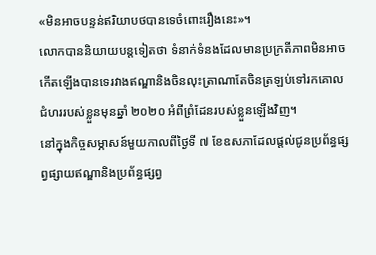«មិនអាចបន្ទន់ឥរិយាបថបានទេចំពោះរឿងនេះ»។
លោកបាននិយាយបន្តទៀតថា ទំនាក់ទំនងដែលមានប្រក្រតីភាពមិនអាចកើតឡើងបានទេរវាងឥណ្ឌានិងចិនលុះត្រាណាតែចិនត្រឡប់ទៅរកគោលជំហររបស់ខ្លួនមុនឆ្នាំ ២០២០ អំពីព្រំដែនរបស់ខ្លួនឡើងវិញ។
នៅក្នុងកិច្ចសម្ភាសន៍មួយកាលពីថ្ងៃទី ៧ ខែឧសភាដែលផ្ដល់ជូនប្រព័ន្ធផ្សព្វផ្សាយឥណ្ឌានិងប្រព័ន្ធផ្សព្វ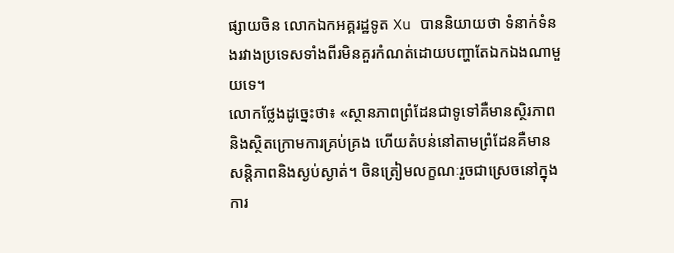ផ្សាយចិន លោកឯកអគ្គរដ្ឋទូត Xu បាននិយាយថា ទំនាក់ទំនងរវាងប្រទេសទាំងពីរមិនគួរកំណត់ដោយបញ្ហាតែឯកឯងណាមួយទេ។
លោកថ្លែងដូច្នេះថា៖ «ស្ថានភាពព្រំដែនជាទូទៅគឺមានស្ថិរភាពនិងស្ថិតក្រោមការគ្រប់គ្រង ហើយតំបន់នៅតាមព្រំដែនគឺមានសន្តិភាពនិងស្ងប់ស្ងាត់។ ចិនត្រៀមលក្ខណៈរួចជាស្រេចនៅក្នុងការ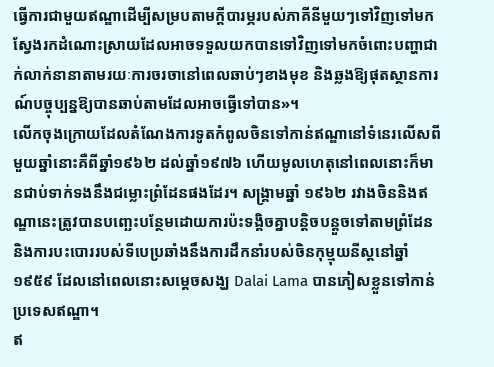ធ្វើការជាមួយឥណ្ឌាដើម្បីសម្របតាមក្ដីបារម្ភរបស់ភាគីនីមួយៗទៅវិញទៅមក ស្វែងរកដំណោះស្រាយដែលអាចទទួលយកបានទៅវិញទៅមកចំពោះបញ្ហាជាក់លាក់នានាតាមរយៈការចរចានៅពេលឆាប់ៗខាងមុខ និងឆ្លងឱ្យផុតស្ថានការណ៍បច្ចុប្បន្នឱ្យបានឆាប់តាមដែលអាចធ្វើទៅបាន»។
លើកចុងក្រោយដែលតំណែងការទូតកំពូលចិនទៅកាន់ឥណ្ឌានៅទំនេរលើសពីមួយឆ្នាំនោះគឺពីឆ្នាំ១៩៦២ ដល់ឆ្នាំ១៩៧៦ ហើយមូលហេតុនៅពេលនោះក៏មានជាប់ទាក់ទងនឹងជម្លោះព្រំដែនផងដែរ។ សង្គ្រាមឆ្នាំ ១៩៦២ រវាងចិននិងឥណ្ឌានេះត្រូវបានបញ្ឆេះបន្ថែមដោយការប៉ះទង្គិចគ្នាបន្តិចបន្តួចទៅតាមព្រំដែននិងការបះបោររបស់ទីបេប្រឆាំងនឹងការដឹកនាំរបស់ចិនកុម្មុយនីស្តនៅឆ្នាំ ១៩៥៩ ដែលនៅពេលនោះសម្ដេចសង្ឃ Dalai Lama បានភៀសខ្លួនទៅកាន់ប្រទេសឥណ្ឌា។
ឥ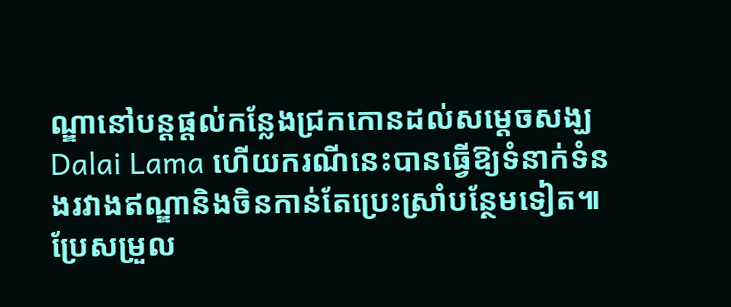ណ្ឌានៅបន្តផ្ដល់កន្លែងជ្រកកោនដល់សម្ដេចសង្ឃ Dalai Lama ហើយករណីនេះបានធ្វើឱ្យទំនាក់ទំនងរវាងឥណ្ឌានិងចិនកាន់តែប្រេះស្រាំបន្ថែមទៀត៕
ប្រែសម្រួល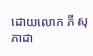ដោយលោក ភី សុភាដា